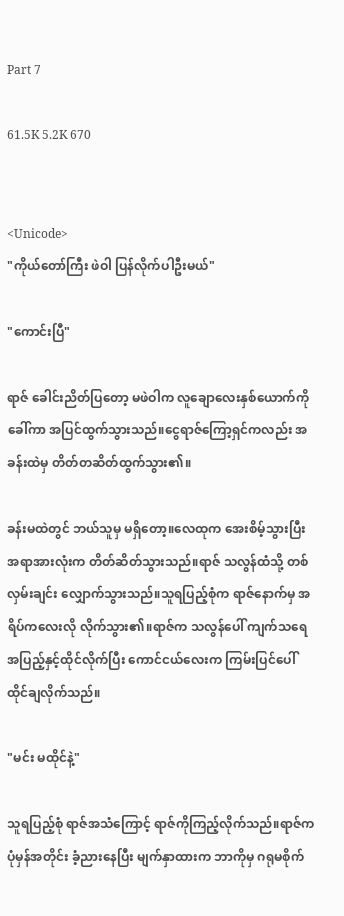Part 7

61.5K 5.2K 670


<Unicode>
"ကိုယ်တော်ကြီး ဖဲဝါ ပြန်လိုက်ပါဦးမယ်"

"ကောင်းပြီ"

ရာဇ် ခေါင်းညိတ်ပြ‌တော့ မဖဲဝါက လူချောလေးနှစ်‌ယောက်ကို ခေါ်ကာ အပြင်ထွက်သွားသည်။ငွေရာဇ်ကြော့ရှင်ကလည်း အခန်းထဲမှ တိတ်တဆိတ်ထွက်သွား၏။

ခန်းမထဲတွင် ဘယ်သူမှ မရှိတော့။လေထုက အေးစိမ့်သွားပြီး အရာအားလုံးက တိတ်ဆိတ်သွားသည်။ရာဇ် သလွန်ထံသို့ တစ်လှမ်းချင်း လျှောက်သွားသည်။သူရပြည့်စုံက ရာဇ်နောက်မှ အရိပ်ကလေးလို လိုက်သွား၏။ရာဇ်က သလွန်ပေါ် ကျက်သရေအပြည့်နှင့်ထိုင်လိုက်ပြီး ကောင်ငယ်လေးက ကြမ်း‌ပြင်ပေါ် ထိုင်ချလိုက်သည်။

"မင်း မထိုင်နဲ့"

သူရပြည့်စုံ ရာဇ်အသံကြောင့် ရာဇ်ကိုကြည့်လိုက်သည်။ရာဇ်က ပုံမှန်အတိုင်း ခံ့ညားနေပြီး မျက်နှာထားက ဘာကိုမှ ဂရုမစိုက်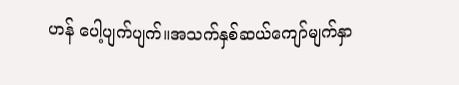ဟန် ပေါ့ပျက်ပျက်။အသက်နှစ်ဆယ်ကျော်မျက်နှာ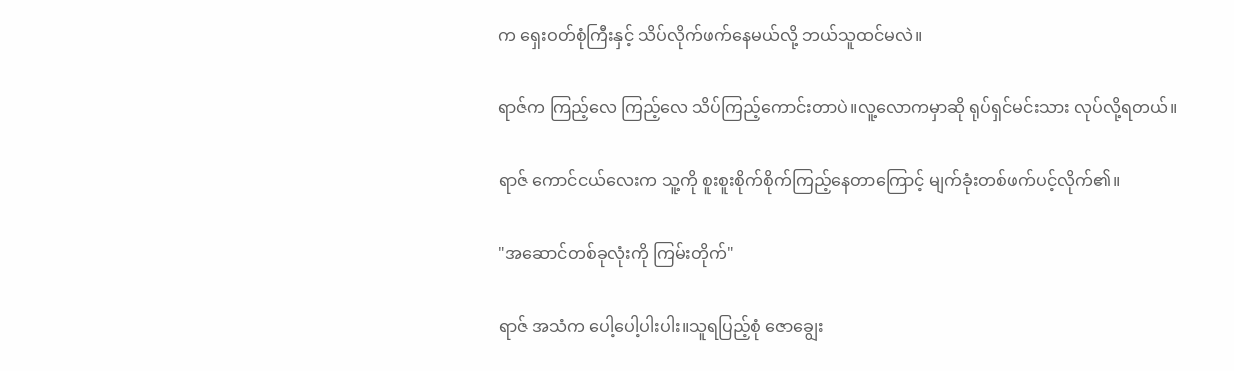က ရှေးဝတ်စုံကြီးနှင့် သိပ်လိုက်ဖက်နေမယ်လို့ ဘယ်သူထင်မလဲ။

ရာဇ်က ကြည့်လေ ကြည့်လေ သိပ်ကြည့်ကောင်းတာပဲ။လူ့လောကမှာဆို ရုပ်ရှင်မင်းသား လုပ်လို့ရတယ်။

ရာဇ် ကောင်ငယ်လေးက သူ့ကို စူးစူးစိုက်စိုက်ကြည့်နေတာကြောင့် မျက်ခုံးတစ်ဖက်ပင့်လိုက်၏။

"အဆောင်တစ်ခုလုံးကို ကြမ်းတိုက်"

ရာဇ် အသံက ပေါ့ပေါ့ပါးပါး။သူရပြည့်စုံ ဇောချွေး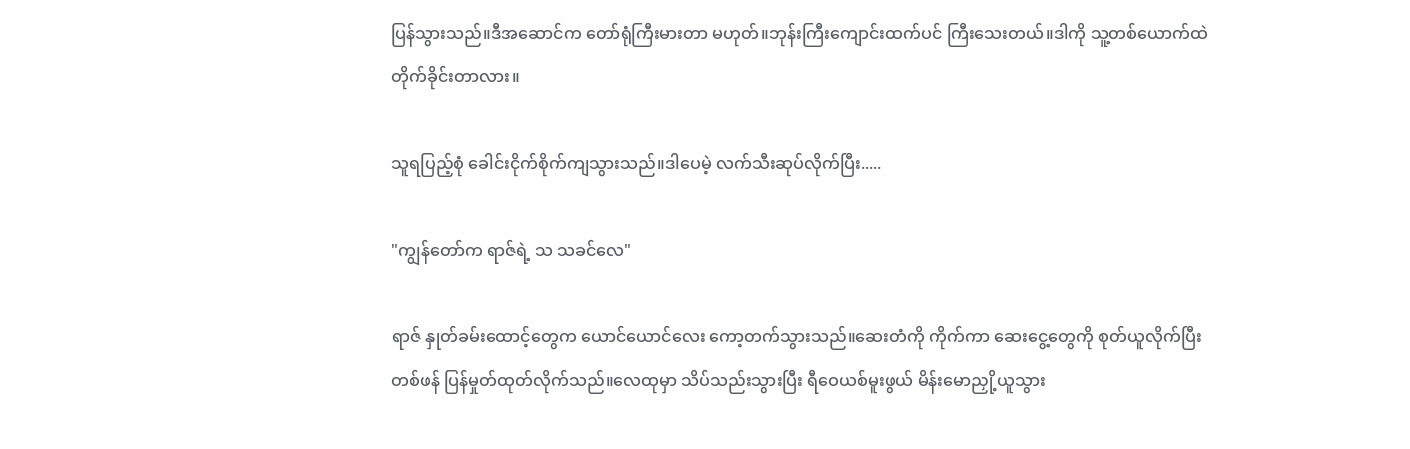ပြန်သွားသည်။ဒီအဆောင်က တော်ရုံကြီးမားတာ မဟုတ်။ဘုန်းကြီးကျောင်းထက်ပင် ကြီးသေးတယ်။ဒါကို သူ့တစ်ယောက်ထဲ တိုက်ခိုင်းတာလား။

သူရပြည့်စုံ ခေါင်းငိုက်စိုက်ကျသွားသည်။ဒါပေမဲ့ လက်သီးဆုပ်လိုက်ပြီး.....

"ကျွန်တော်က ရာဇ်ရဲ့ သ သခင်လေ"

ရာဇ် နှုတ်ခမ်းထောင့်တွေက ယောင်ယောင်လေး ကော့တက်သွားသည်။ဆေးတံကို ကိုက်ကာ ဆေးငွေ့တွေကို စုတ်ယူလိုက်ပြီး တစ်ဖန် ပြန်မှုတ်ထုတ်လိုက်သည်။လေထုမှာ သိပ်သည်းသွားပြီး ရီဝေယစ်မူးဖွယ် မိန်းမောညှို့ယူသွား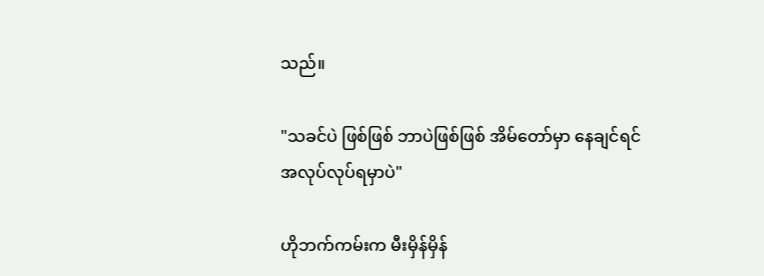သည်။

"သခင်ပဲ ဖြစ်ဖြစ် ဘာပဲဖြစ်ဖြစ် အိမ်တော်မှာ နေချင်ရင် အလုပ်လုပ်ရမှာပဲ"

ဟိုဘက်ကမ်းက မီးမှိန်မှိန်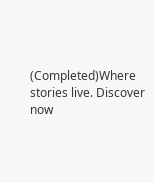(Completed)Where stories live. Discover now